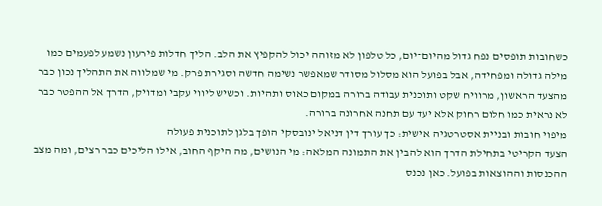כשחובות תופסים נפח גדול מהיום־יום, כל טלפון לא מזוהה יכול להקפיץ את הלב. הליך חדלות פירעון נשמע לפעמים כמו מילה גדולה ומפחידה, אבל בפועל הוא מסלול מסודר שמאפשר נשימה חדשה וסגירת פרק. מי שמלווה את התהליך נכון כבר מהצעד הראשון, מרוויח שקט ותוכנית עבודה ברורה במקום כאוס ותהיות. וכשיש ליווי עקבי ומדויק, הדרך אל ההפטר כבר לא נראית כמו חלום רחוק אלא יעד עם תחנה אחרונה ברורה.
מיפוי חובות ובניית אסטרטגיה אישית: כך עורך דין דניאל ינובסקי הופך בלגן לתוכנית פעולה
הצעד הקריטי בתחילת הדרך הוא להבין את התמונה המלאה: מי הנושים, מה היקף החוב, אילו הליכים כבר רצים, ומה מצב ההכנסות וההוצאות בפועל. כאן נכנס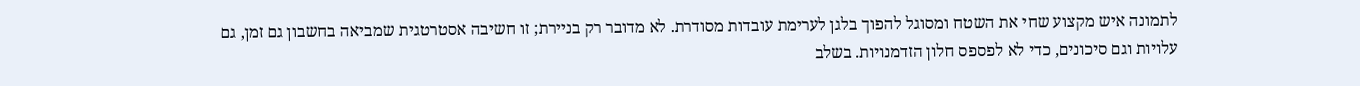לתמונה איש מקצוע שחי את השטח ומסוגל להפוך בלגן לערימת עובדות מסודרת. לא מדובר רק בניירת; זו חשיבה אסטרטגית שמביאה בחשבון גם זמן, גם עלויות וגם סיכונים, כדי לא לפספס חלון הזדמנויות. בשלב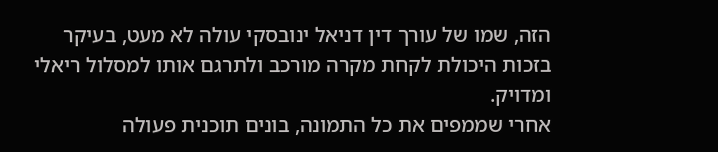הזה, שמו של עורך דין דניאל ינובסקי עולה לא מעט, בעיקר בזכות היכולת לקחת מקרה מורכב ולתרגם אותו למסלול ריאלי ומדויק.
אחרי שממפים את כל התמונה, בונים תוכנית פעולה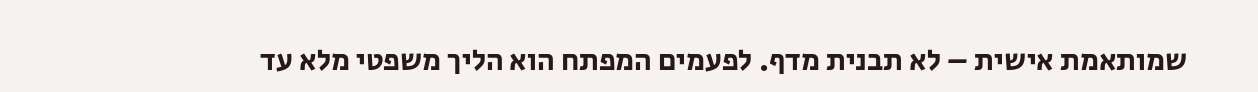שמותאמת אישית – לא תבנית מדף. לפעמים המפתח הוא הליך משפטי מלא עד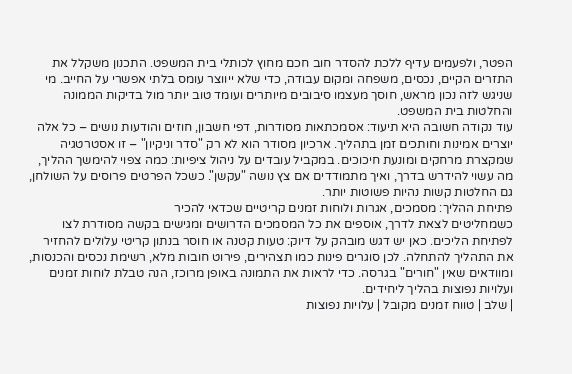הפטר, ולפעמים עדיף ללכת להסדר חוב חכם מחוץ לכותלי בית המשפט. התכנון משקלל את התזרים הקיים, נכסים, משפחה ומקום עבודה, כדי שלא ייווצר עומס בלתי אפשרי על החייב. מי שניגש לזה נכון מראש, חוסך מעצמו סיבובים מיותרים ועומד טוב יותר מול בדיקות הממונה והחלטות בית המשפט.
עוד נקודה חשובה היא תיעוד: אסמכתאות מסודרות, דפי חשבון, חוזים והודעות נושים – כל אלה יוצרים אמינות וחותכים זמן בתהליך. ארכיון מסודר הוא לא רק "סדר וניקיון" – זו אסטרטגיה שמקצרת מרחקים ומונעת חיכוכים. במקביל עובדים על ניהול ציפיות: כמה צפוי להימשך ההליך, מה עשוי להידרש בדרך, ואיך מתמודדים אם צץ נושה "עקשן". כשכל הפרטים פרוסים על השולחן, גם החלטות קשות נהיות פשוטות יותר.
פתיחת ההליך: מסמכים, אגרות ולוחות זמנים קריטיים שכדאי להכיר
כשמחליטים לצאת לדרך, אוספים את כל המסמכים הדרושים ומגישים בקשה מסודרת לצו לפתיחת הליכים. כאן יש דגש מובהק על דיוק: טעות קטנה או חוסר בנתון קריטי עלולים להחזיר את התהליך להתחלה. לכן סוגרים פינות כמו תצהירים, פירוט חובות מלא, רשימת נכסים והכנסות, ומוודאים שאין "חורים" בגרסה. כדי לראות את התמונה באופן מרוכז, הנה טבלת לוחות זמנים ועלויות נפוצות בהליך ליחידים.
| שלב | טווח זמנים מקובל | עלויות נפוצות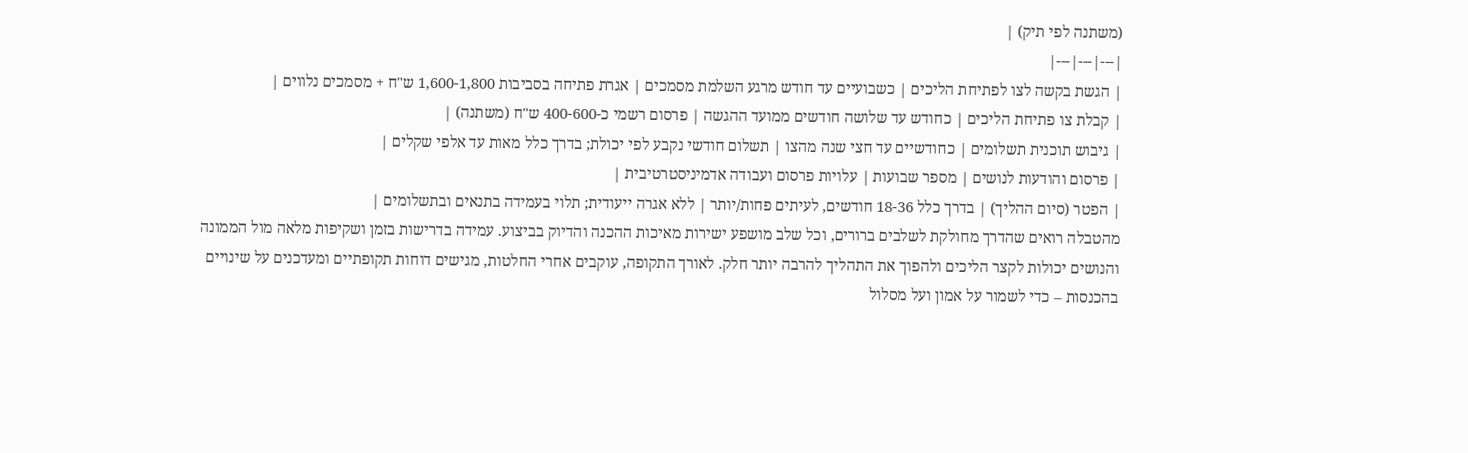(משתנה לפי תיק) |
|---|---|---|
| הגשת בקשה לצו לפתיחת הליכים | כשבועיים עד חודש מרגע השלמת מסמכים | אגרת פתיחה בסביבות 1,600-1,800 ש"ח + מסמכים נלווים |
| קבלת צו פתיחת הליכים | כחודש עד שלושה חודשים ממועד ההגשה | פרסום רשמי כ-400-600 ש"ח (משתנה) |
| גיבוש תוכנית תשלומים | כחודשיים עד חצי שנה מהצו | תשלום חודשי נקבע לפי יכולת; בדרך כלל מאות עד אלפי שקלים |
| פרסום והודעות לנושים | מספר שבועות | עלויות פרסום ועבודה אדמיניסטרטיבית |
| הפטר (סיום ההליך) | בדרך כלל 18-36 חודשים, לעיתים פחות/יותר | ללא אגרה ייעודית; תלוי בעמידה בתנאים ובתשלומים |
מהטבלה רואים שהדרך מחולקת לשלבים ברורים, וכל שלב מושפע ישירות מאיכות ההכנה והדיוק בביצוע. עמידה בדרישות בזמן ושקיפות מלאה מול הממונה והנושים יכולות לקצר הליכים ולהפוך את התהליך להרבה יותר חלק. לאורך התקופה, עוקבים אחרי החלטות, מגישים דוחות תקופתיים ומעדכנים על שינויים בהכנסות – כדי לשמור על אמון ועל מסלול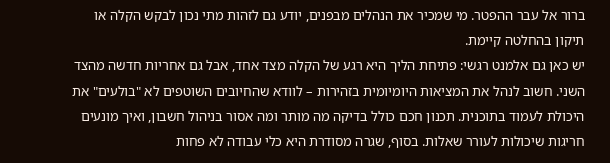ברור אל עבר ההפטר. מי שמכיר את הנהלים מבפנים, יודע גם לזהות מתי נכון לבקש הקלה או תיקון בהחלטה קיימת.
יש כאן גם אלמנט רגשי: פתיחת הליך היא רגע של הקלה מצד אחד, אבל גם אחריות חדשה מהצד השני. חשוב לנהל את המציאות היומיומית בזהירות – לוודא שהחיובים השוטפים לא "בולעים" את היכולת לעמוד בתוכנית. תכנון חכם כולל בדיקה מה מותר ומה אסור בניהול חשבון, ואיך מונעים חריגות שיכולות לעורר שאלות. בסוף, שגרה מסודרת היא כלי עבודה לא פחות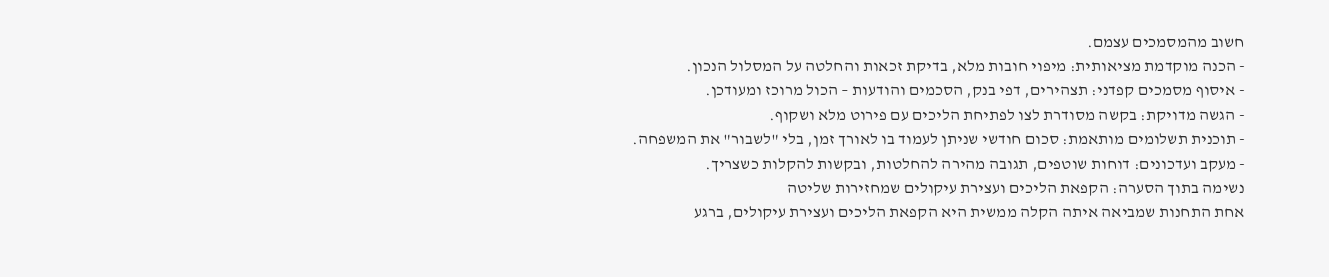חשוב מהמסמכים עצמם.
- הכנה מוקדמת מציאותית: מיפוי חובות מלא, בדיקת זכאות והחלטה על המסלול הנכון.
- איסוף מסמכים קפדני: תצהירים, דפי בנק, הסכמים והודעות – הכול מרוכז ומעודכן.
- הגשה מדויקת: בקשה מסודרת לצו לפתיחת הליכים עם פירוט מלא ושקוף.
- תוכנית תשלומים מותאמת: סכום חודשי שניתן לעמוד בו לאורך זמן, בלי "לשבור" את המשפחה.
- מעקב ועדכונים: דוחות שוטפים, תגובה מהירה להחלטות, ובקשות להקלות כשצריך.
נשימה בתוך הסערה: הקפאת הליכים ועצירת עיקולים שמחזירות שליטה
אחת התחנות שמביאה איתה הקלה ממשית היא הקפאת הליכים ועצירת עיקולים, ברגע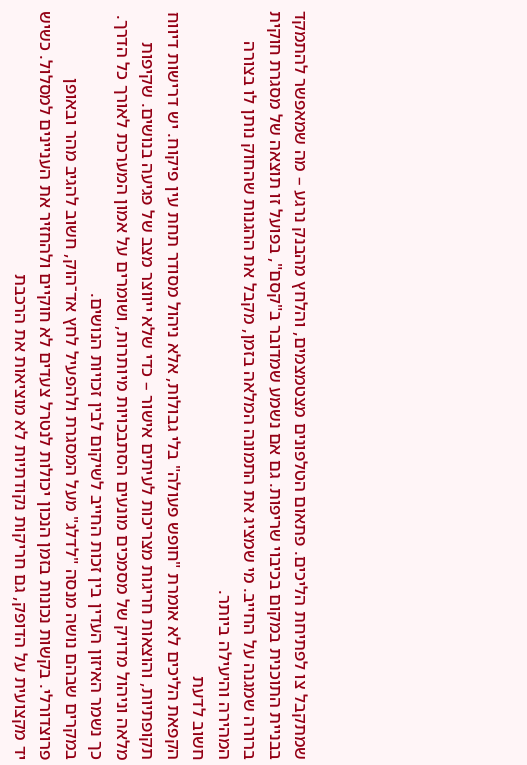שמתקבל צו לפתיחת הליכים. פתאום הטלפונים מצטמצמים, והלחץ מהבנק נרגע – מה שמאפשר להתמקד בבניית התוכנית במקום בכיבוי שריפות. גם אם נשמע שמדובר ב"קסם", בפועל זו תוצאה של מסגרת חוקית ברורה שמגנה על החייב. מי שמציג את התמונה המלאה בזמן, מקבל את ההגנות שהחוק נותן לו בצורה המהירה והיעילה ביותר.
חשוב לדעת
הקפאת הליכים לא אומרת "חופש פעולה" בלי גבולות, אלא ניהול מסודר תחת עין פיקוח. יש דרישות דיווח תקופתיות, והוצאות חריגות מצריכות לעיתים אישור – כדי שלא ייווצר מצב של פגיעה בנושים. שקיפות מלאה וניהול מדויק של מסמכים מונעים הסתבכויות מיותרות, ושומרים על אמון המערכת לאורך כל הדרך. כך נשמר האיזון העדין בין זכות החייב לשיקום לבין זכויות הנושים.
במקרים שבהם נושה מנסה "לדלג" מעל המסגרת ולהפעיל לחץ אד־הוק, חשוב להגיב מהר ובאופן פרוצדורלי. בקשות נכונות בזמן הנכון יכולות לנטרל צעדים לא חוקיים ולהחזיר את העניינים למסלול. כשיש יד מקצועית על הדופק, גם חריקות נקודתיות לא מוציאות את הרכבת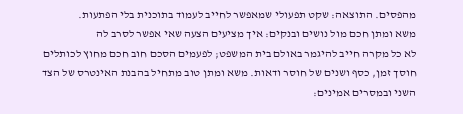מהפסים. התוצאה: שקט תפעולי שמאפשר לחייב לעמוד בתוכנית בלי הפתעות.
משא ומתן חכם מול נושים ובנקים: איך מציעים הצעה שאי אפשר לסרב לה
לא כל מקרה חייב להיגמר באולם בית המשפט; לפעמים הסכם חוב חכם מחוץ לכותלים חוסך זמן, כסף ושנים של חוסר ודאות. משא ומתן טוב מתחיל בהבנת האינטרס של הצד השני ובמסרים אמינים: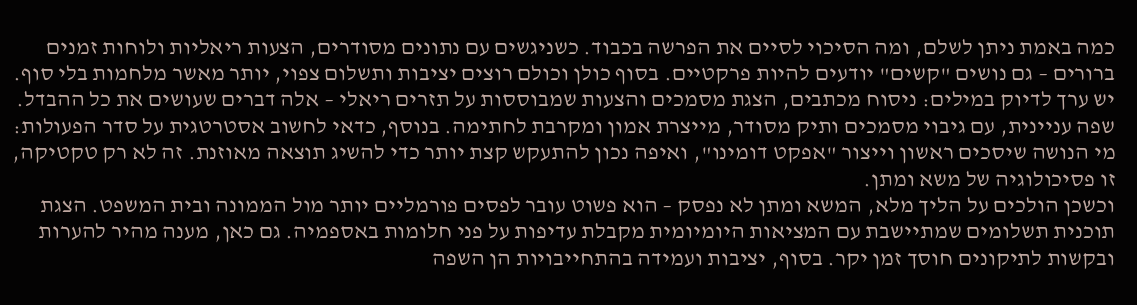כמה באמת ניתן לשלם, ומה הסיכוי לסיים את הפרשה בכבוד. כשניגשים עם נתונים מסודרים, הצעות ריאליות ולוחות זמנים ברורים – גם נושים "קשים" יודעים להיות פרקטיים. בסוף כולן וכולם רוצים יציבות ותשלום צפוי, יותר מאשר מלחמות בלי סוף.
יש ערך לדיוק במילים: ניסוח מכתבים, הצגת מסמכים והצעות שמבוססות על תזרים ריאלי – אלה דברים שעושים את כל ההבדל. שפה עניינית, עם גיבוי מסמכים ותיק מסודר, מייצרת אמון ומקרבת לחתימה. בנוסף, כדאי לחשוב אסטרטגית על סדר הפעולות: מי הנושה שיסכים ראשון וייצור "אפקט דומינו", ואיפה נכון להתעקש קצת יותר כדי להשיג תוצאה מאוזנת. זה לא רק טקטיקה, זו פסיכולוגיה של משא ומתן.
וכשכן הולכים על הליך מלא, המשא ומתן לא נפסק – הוא פשוט עובר לפסים פורמליים יותר מול הממונה ובית המשפט. הצגת תוכנית תשלומים שמתיישבת עם המציאות היומיומית מקבלת עדיפות על פני חלומות באספמיה. גם כאן, מענה מהיר להערות ובקשות לתיקונים חוסך זמן יקר. בסוף, יציבות ועמידה בהתחייבויות הן השפה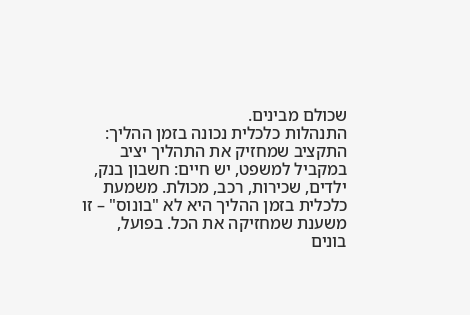שכולם מבינים.
התנהלות כלכלית נכונה בזמן ההליך: התקציב שמחזיק את התהליך יציב
במקביל למשפט, יש חיים: חשבון בנק, ילדים, שכירות, רכב, מכולת. משמעת כלכלית בזמן ההליך היא לא "בונוס" – זו משענת שמחזיקה את הכל. בפועל, בונים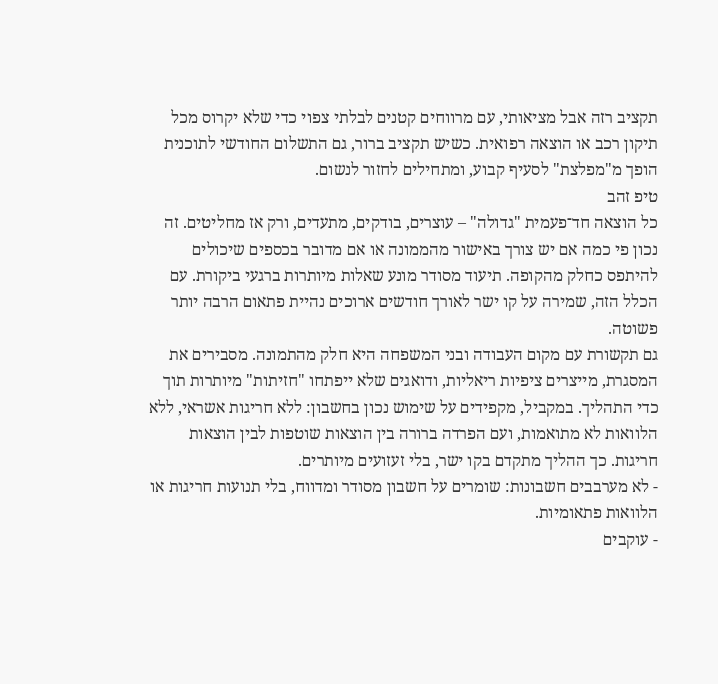תקציב רזה אבל מציאותי, עם מרווחים קטנים לבלתי צפוי כדי שלא יקרוס מכל תיקון רכב או הוצאה רפואית. כשיש תקציב ברור, גם התשלום החודשי לתוכנית הופך מ"מפלצת" לסעיף קבוע, ומתחילים לחזור לנשום.
טיפ זהב
כל הוצאה חד־פעמית "גדולה" – עוצרים, בודקים, מתעדים, ורק אז מחליטים. זה נכון פי כמה אם יש צורך באישור מהממונה או אם מדובר בכספים שיכולים להיתפס כחלק מהקופה. תיעוד מסודר מונע שאלות מיותרות ברגעי ביקורת. עם הכלל הזה, שמירה על קו ישר לאורך חודשים ארוכים נהיית פתאום הרבה יותר פשוטה.
גם תקשורת עם מקום העבודה ובני המשפחה היא חלק מהתמונה. מסבירים את המסגרת, מייצרים ציפיות ריאליות, ודואגים שלא ייפתחו "חזיתות" מיותרות תוך כדי התהליך. במקביל, מקפידים על שימוש נכון בחשבון: ללא חריגות אשראי, ללא הלוואות לא מתואמות, ועם הפרדה ברורה בין הוצאות שוטפות לבין הוצאות חריגות. כך ההליך מתקדם בקו ישר, בלי זעזועים מיותרים.
- לא מערבבים חשבונות: שומרים על חשבון מסודר ומדווח, בלי תנועות חריגות או הלוואות פתאומיות.
- עוקבים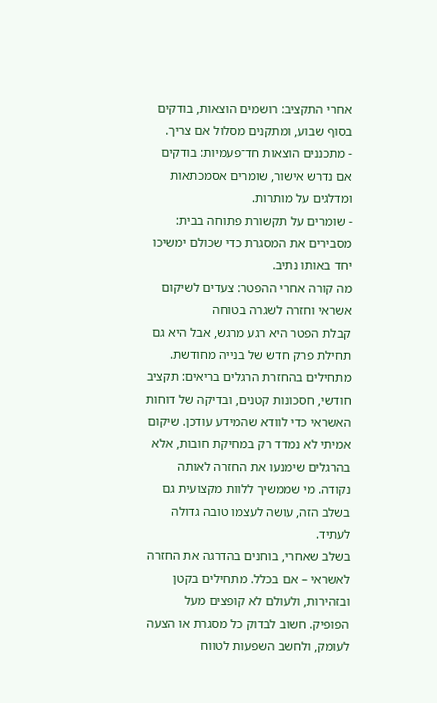אחרי התקציב: רושמים הוצאות, בודקים בסוף שבוע, ומתקנים מסלול אם צריך.
- מתכננים הוצאות חד־פעמיות: בודקים אם נדרש אישור, שומרים אסמכתאות ומדלגים על מותרות.
- שומרים על תקשורת פתוחה בבית: מסבירים את המסגרת כדי שכולם ימשיכו יחד באותו נתיב.
מה קורה אחרי ההפטר: צעדים לשיקום אשראי וחזרה לשגרה בטוחה
קבלת הפטר היא רגע מרגש, אבל היא גם תחילת פרק חדש של בנייה מחודשת. מתחילים בהחזרת הרגלים בריאים: תקציב חודשי, חסכונות קטנים, ובדיקה של דוחות האשראי כדי לוודא שהמידע עודכן. שיקום אמיתי לא נמדד רק במחיקת חובות, אלא בהרגלים שימנעו את החזרה לאותה נקודה. מי שממשיך ללוות מקצועית גם בשלב הזה, עושה לעצמו טובה גדולה לעתיד.
בשלב שאחרי, בוחנים בהדרגה את החזרה לאשראי – אם בכלל. מתחילים בקטן ובזהירות, ולעולם לא קופצים מעל הפופיק. חשוב לבדוק כל מסגרת או הצעה לעומק, ולחשב השפעות לטווח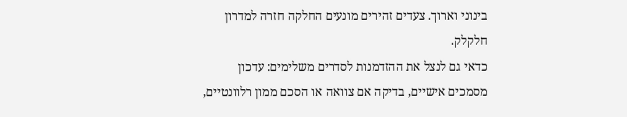בינוני וארוך. צעדים זהירים מונעים החלקה חזרה למדרון חלקלק.
כדאי גם לנצל את ההזדמנות לסדרים משלימים: עדכון מסמכים אישיים, בדיקה אם צוואה או הסכם ממון רלוונטיים,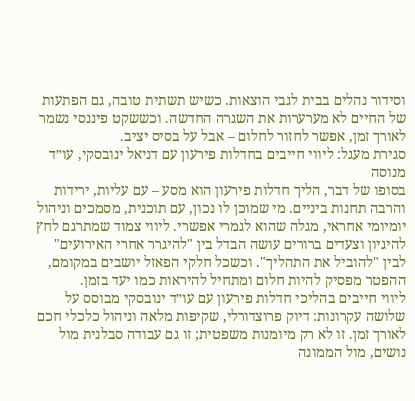וסידור נהלים בבית לגבי הוצאות. כשיש תשתית טובה, גם הפתעות של החיים לא מערערות את השגרה החדשה. וכששקט פיננסי נשמר לאורך זמן, אפשר לחזור לחלום – אבל על בסיס יציב.
סגירת מעגל: ליווי חייבים בחדלות פירעון עם דניאל ינובסקי, עו״ד מנוסה
בסופו של דבר, הליך חדלות פירעון הוא מסע – עם עליות, ירידות והרבה תחנות ביניים. מי שמוכן לו נכון, עם תוכנית, מסמכים וניהול יומיומי אחראי, מגלה שהוא לגמרי אפשרי. ליווי צמוד שמתרגם לחץ להיגיון וצעדים ברורים עושה הבדל בין "להיגרר אחרי האירועים" לבין "להוביל את התהליך". וכשכל חלקי הפאזל יושבים במקומם, ההפטר מפסיק להיות חלום ומתחיל להיראות כמו יעד בזמן.
ליווי חייבים בהליכי חדלות פירעון עם עו״ד ינובסקי מבוסס על שלושה עקרונות: דיוק פרוצדורלי, שקיפות מלאה וניהול כלכלי חכם לאורך זמן. זו לא רק מיומנות משפטית; זו גם עבודה סבלנית מול נושים, מול הממונה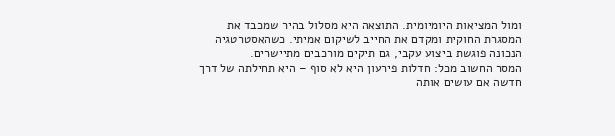ומול המציאות היומיומית. התוצאה היא מסלול בהיר שמכבד את המסגרת החוקית ומקדם את החייב לשיקום אמיתי. כשהאסטרטגיה הנכונה פוגשת ביצוע עקבי, גם תיקים מורכבים מתיישרים.
המסר החשוב מכל: חדלות פירעון היא לא סוף – היא תחילתה של דרך חדשה אם עושים אותה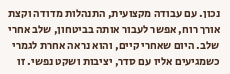נכון. עם עבודה מקצועית, התנהלות מדודה וקצת אורך רוח, אפשר לעבור אותה בביטחון, שלב אחרי שלב. היום שאחרי קיים, והוא נראה אחרת לגמרי כשמגיעים אליו עם סדר, יציבות ושקט נפשי. זו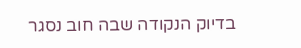בדיוק הנקודה שבה חוב נסגר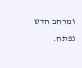ומרחב חדש נפתח.